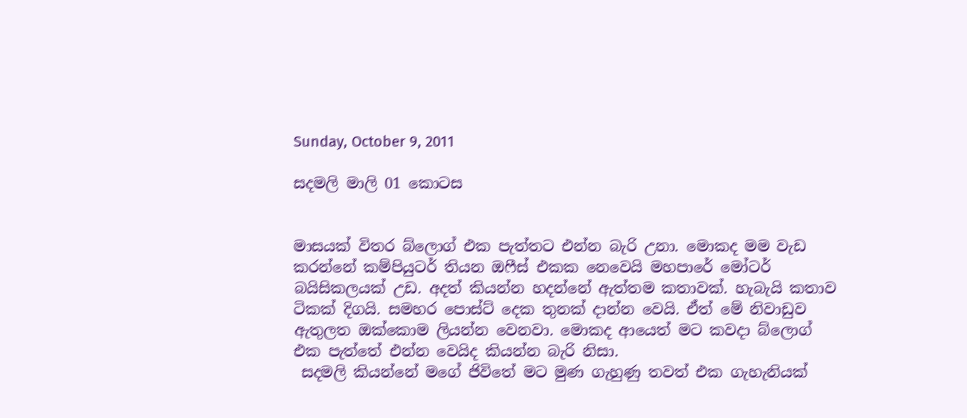Sunday, October 9, 2011

සදමලි මාලි 01 කොටස


මාසයක් විතර බ්ලොග් එක පැත්තට එන්න බැරි උනා. මොකද මම වැඩ කරන්නේ කම්පියුටර් තියන ඔෆීස් එකක නෙවෙයි මහපාරේ මෝටර් බයිසිකලයක් උඩ. අදත් කියන්න හදන්නේ ඇත්තම කතාවක්. හැබැයි කතාව ටිකක් දිගයි. සමහර පොස්ට් දෙක තුනක් දාන්න වෙයි. ඒත් මේ නිවාඩුව ඇතුලත ඔක්කොම ලියන්න වෙනවා. මොකද ආයෙත් මට කවදා බ්ලොග් එක පැත්තේ එන්න වෙයිද කියන්න බැරි නිසා.
 සදමලි කියන්නේ මගේ ජිවිතේ මට මුණ ගැහුණු තවත් එක ගැහැනියක්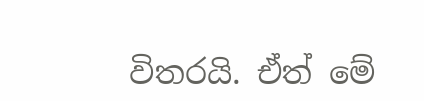විතරයි. ඒත් මේ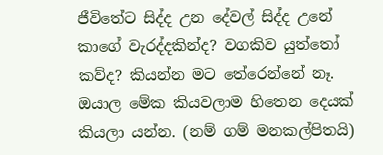ජීවිතේට සිද්ද උන දේවල් සිද්ද උනේ කාගේ වැරද්දකින්ද? වගකිව යුත්තෝ කව්ද? කියන්න මට තේරෙන්නේ නෑ. ඔයාල මේක කියවලාම හිතෙන දෙයක් කියලා යන්න. (නම් ගම් මනකල්පිතයි)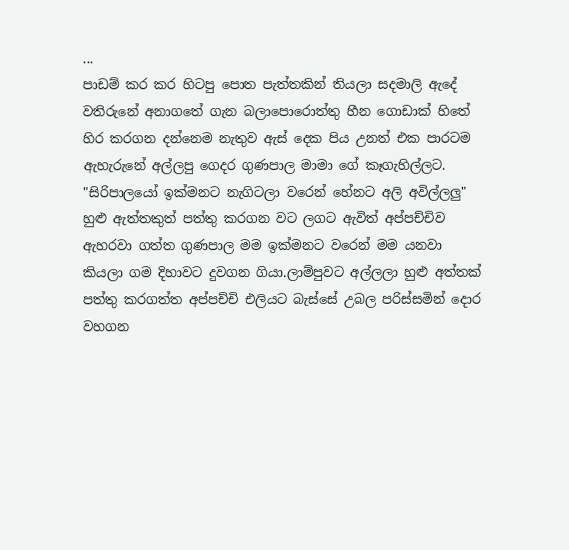...
පාඩම් කර කර හිටපු පොත පැත්තකින් තියලා සදමාලි ඇදේ වතිරුනේ අනාගතේ ගැන බලාපොරොත්තු හීන ගොඩාක් හිතේ හිර කරගන දන්නෙම නැතුව ඇස් දෙක පිය උනත් එක පාරටම ඇහැරුනේ අල්ලපු ගෙදර ගුණපාල මාමා ගේ කෑගැහිල්ලට. "සිරිපාලයෝ ඉක්මනට නැගිටලා වරෙන් හේනට අලි අවිල්ලලු" හුළු ඇත්තකුත් පත්තු කරගන වට ලගට ඇවිත් අප්පච්චිව ඇහරවා ගත්ත ගුණපාල මම ඉක්මනට වරෙන් මම යනවා කියලා ගම දිහාවට දුවගන ගියා.ලාම්පුවට අල්ලලා හුළු අත්තක් පත්තු කරගත්ත අප්පච්චි එලියට බැස්සේ උබල පරිස්සමින් දොර වහගන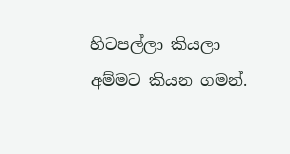හිටපල්ලා කියලා අම්මට කියන ගමන්.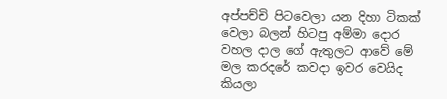අප්පච්චි පිටවෙලා යන දිහා ටිකක් වෙලා බලන් හිටපු අම්මා දොර වහල දාල ගේ ඇතුලට ආවේ මේ මල කරදරේ කවදා ඉවර වෙයිද කියලා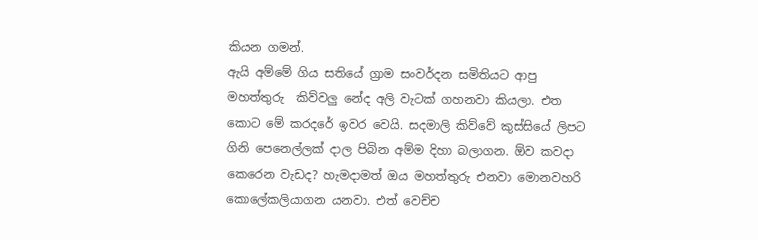කියන ගමන්.
ඇයි අම්මේ ගිය සතියේ ග්‍රාම සංවර්දන සමිතියට ආපු මහත්තුරු  කිව්වලු නේද අලි වැටක් ගහනවා කියලා. එත කොට මේ කරදරේ ඉවර වෙයි. සදමාලි කිව්වේ කුස්සියේ ලිපට ගිනි පෙනෙල්ලක් දාල පිබින අම්ම දිහා බලාගන. ඕව කවදා කෙරෙන වැඩද? හැමදාමත් ඔය මහත්තුරු එනවා මොනවහරි කොලේකලියාගන යනවා. එත් වෙච්ච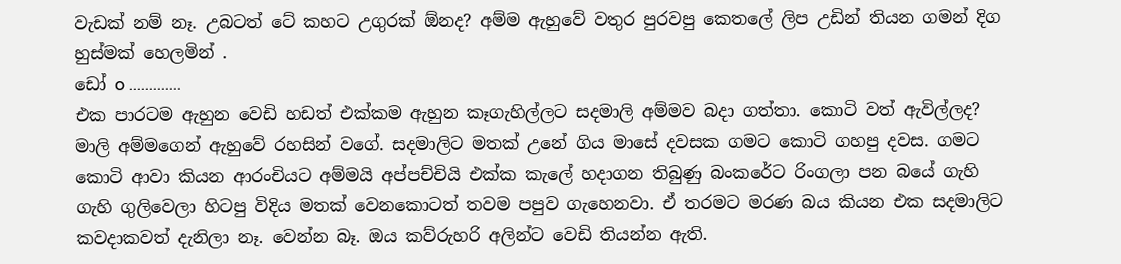වැඩක් නම් නෑ. උබටත් ටේ කහට උගුරක් ඕනද? අම්ම ඇහුවේ වතුර පුරවපු කෙතලේ ලිප උඩින් තියන ගමන් දිග හුස්මක් හෙලමින් .
ඩෝ o .............
එක පාරටම ඇහුන වෙඩි හඩත් එක්කම ඇහුන කෑගැහිල්ලට සදමාලි අම්මව බදා ගත්තා. කොටි වත් ඇවිල්ලද?  මාලි අම්මගෙන් ඇහුවේ රහසින් වගේ. සදමාලිට මතක් උනේ ගිය මාසේ දවසක ගමට කොටි ගහපු දවස. ගමට කොටි ආවා කියන ආරංචියට අම්මයි අප්පච්චියි එක්ක කැලේ හදාගන තිබුණු බංකරේට රිංගලා පන බයේ ගැහි ගැහි ගුලිවෙලා හිටපු විදිය මතක් වෙනකොටත් තවම පපුව ගැහෙනවා. ඒ තරමට මරණ බය කියන එක සදමාලිට කවදාකවත් දැනිලා නෑ. වෙන්න බෑ. ඔය කව්රුහරි අලින්ට වෙඩි තියන්න ඇති.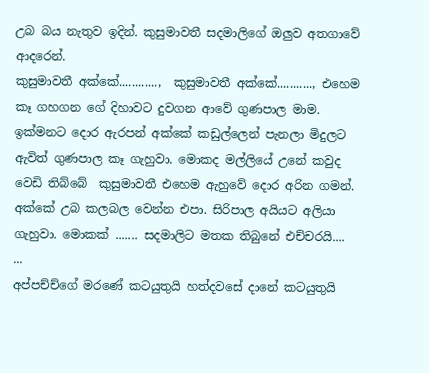උබ බය නැතුව ඉදින්. කුසුමාවතී සදමාලිගේ ඔලුව අතගාවේ ආදරෙන්.
කුසුමාවතී අක්කේ............,  කුසුමාවතී අක්කේ..........., එහෙම කෑ ගහගන ගේ දිහාවට දුවගන ආවේ ගුණපාල මාම. ඉක්මනට දොර ඇරපන් අක්කේ කඩුල්ලෙන් පැනලා මිදුලට ඇවිත් ගුණපාල කෑ ගැහුවා. මොකද මල්ලියේ උනේ කවුද වෙඩි තිබ්බේ  කුසුමාවතී එහෙම ඇහුවේ දොර අරින ගමන්. අක්කේ උබ කලබල වෙන්න එපා. සිරිපාල අයියට අලියා ගැහුවා. මොකක් ....... සදමාලිට මතක තිබුනේ එච්චරයි....
...
අප්පච්ච්ගේ මරණේ කටයුතුයි හත්දවසේ දානේ කටයුතුයි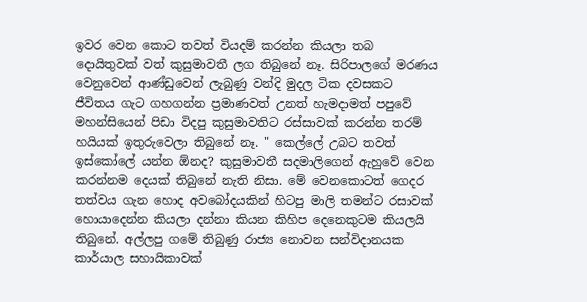ඉවර වෙන කොට තවත් වියදම් කරන්න කියලා තබ දොයිතුවක් වත් කුසුමාවතී ලග තිබුනේ නෑ. සිරිපාලගේ මරණය වෙනුවෙන් ආණ්ඩුවෙන් ලැබුණු වන්දි මුදල ටික දවසකට ජීවිතය ගැට ගහගන්න ප්‍රමාණවත් උනත් හැමදාමත් පපුවේ මහන්සියෙන් පිඩා විදපු කුසුමාවතිට රස්සාවක් කරන්න තරම් හයියක් ඉතුරුවෙලා තිබුනේ නෑ. " කෙල්ලේ උබට තවත් ඉස්කෝලේ යන්න ඕනද? කුසුමාවතී සදමාලිගෙන් ඇහුවේ වෙන කරන්නම දෙයක් තිබුනේ නැති නිසා. මේ වෙනකොටත් ගෙදර තත්වය ගැන හොද අවබෝදයකින් හිටපු මාලි තමන්ට රසාවක් හොයාදෙන්න කියලා දන්නා කියන කිහිප දෙනෙකුටම කියලයි තිබුනේ. අල්ලපු ගමේ තිබුණු රාජ්‍ය නොවන සන්විදානයක කාර්යාල සහායිකාවක්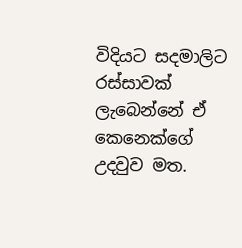විදියට සදමාලිට රස්සාවක් ලැබෙන්නේ ඒ කෙනෙක්ගේ උදවුව මත.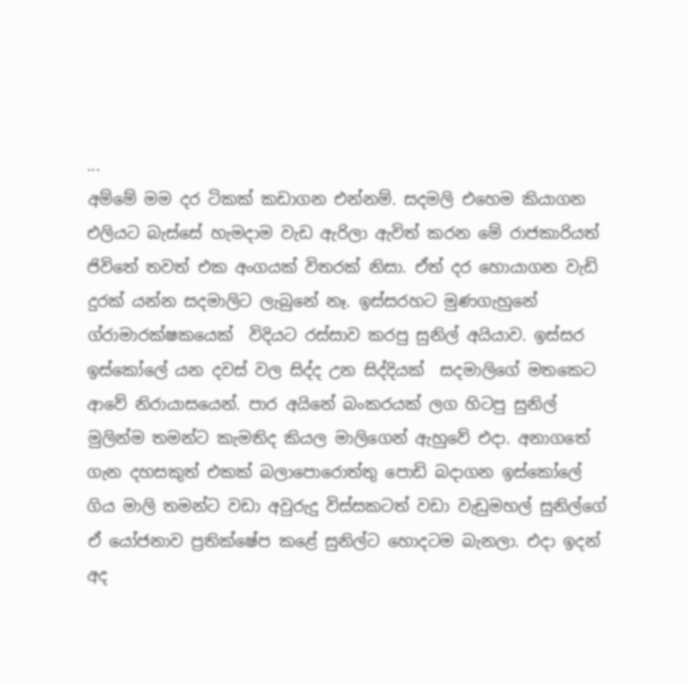...
අම්මේ මම දර ටිකක් කඩාගන එන්නම්. සදමලි එහෙම කියාගන එලියට බැස්සේ හැමදාම වැඩ ඇරිලා ඇවිත් කරන මේ රාජකාරියත් ජිවිතේ තවත් එක අංගයක් විතරක් නිසා. ඒත් දර හොයාගන වැඩි  දුරක් යන්න සදමාලිට ලැබුනේ නෑ. ඉස්සරහට මුණගැහුනේ ග්රාමාරක්ෂකයෙක්  විදියට රස්සාව කරපු සුනිල් අයියාව. ඉස්සර ඉස්කෝලේ යන දවස් වල සිද්ද උන සිද්දියක්  සදමාලිගේ මතකෙට ආවේ නිරායාසයෙන්. පාර අයිනේ බංකරයක් ලග හිටපු සුනිල් මුලින්ම තමන්ට කැමතිද කියල මාලිගෙන් ඇහුවේ එදා. අනාගතේ ගැන දහසකුත් එකක් බලාපොරොත්තු පොඩි බදාගන ඉස්කෝලේ ගිය මාලි තමන්ට වඩා අවුරුදු විස්සකටත් වඩා වැඩුමහල් සුනිල්ගේ ඒ යෝජනාව ප්‍රතික්ෂේප කළේ සුනිල්ට හොදටම බැනලා. එදා ඉදන් අද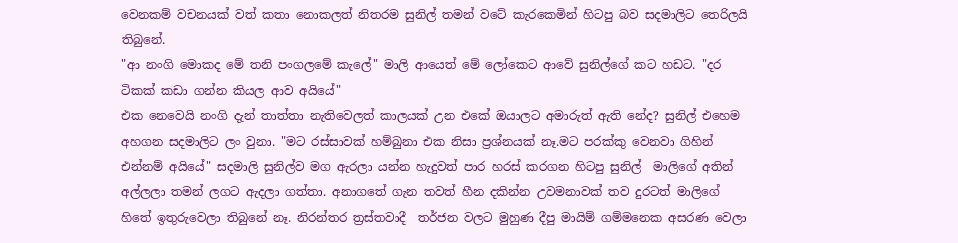වෙනකම් වචනයක් වත් කතා නොකලත් නිතරම සුනිල් තමන් වටේ කැරකෙමින් හිටපු බව සදමාලිට තෙරිලයි තිබුනේ.
"ආ නංගි මොකද මේ තනි පංගලමේ කැලේ" මාලි ආයෙත් මේ ලෝකෙට ආවේ සුනිල්ගේ කට හඩට. "දර ටිකක් කඩා ගන්න කියල ආව අයියේ"
එක නෙවෙයි නංගි දැන් තාත්තා නැතිවෙලත් කාලයක් උන එකේ ඔයාලට අමාරුත් ඇති නේද? සුනිල් එහෙම අහගන සදමාලිට ලං වුනා. "මට රස්සාවක් හම්බුනා එක නිසා ප්‍රශ්නයක් නෑ.මට පරක්කු වෙනවා ගිහින් එන්නම් අයියේ" සදමාලි සුනිල්ව මග ඇරලා යන්න හැදුවත් පාර හරස් කරගන හිටපු සුනිල්  මාලිගේ අතින් අල්ලලා තමන් ලගට ඇදලා ගත්තා. අනාගතේ ගැන තවත් හීන දකින්න උවමනාවක් තව දුරටත් මාලිගේ හිතේ ඉතුරුවෙලා තිබුනේ නෑ. නිරන්තර ත්‍රස්තවාදී  තර්ජන වලට මුහුණ දීපු මායිම් ගම්මනෙක අසරණ වෙලා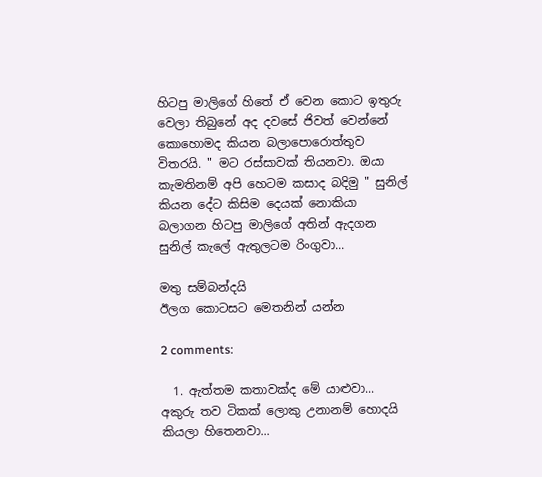හිටපු මාලිගේ හිතේ ඒ වෙන කොට ඉතුරු වෙලා තිබුනේ අද දවසේ ජිවත් වෙන්නේ කොහොමද කියන බලාපොරොත්තුව විතරයි. " මට රස්සාවක් තියනවා. ඔයා කැමතිනම් අපි හෙටම කසාද බදිමු " සුනිල් කියන දේට කිසිම දෙයක් නොකියා බලාගන හිටපු මාලිගේ අතින් ඇදගන සුනිල් කැලේ ඇතුලටම රිංගුවා...

මතු සම්බන්දයි
ඊලග කොටසට මෙතනින් යන්න

2 comments:

  1. ඇත්තම කතාවක්ද මේ යාළුවා... අකුරු තව ටිකක් ලොකු උනානම් හොදයි කියලා හිතෙනවා...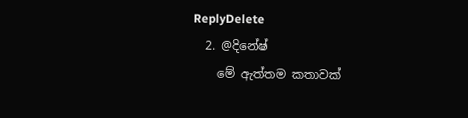ReplyDelete
  2. @දිනේෂ්
    මේ ඇත්තම කතාවක්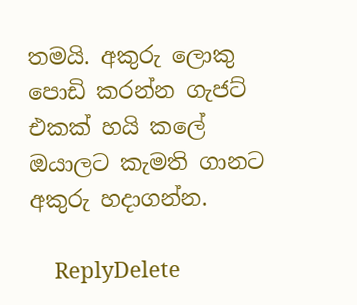තමයි. අකුරු ලොකු පොඩි කරන්න ගැජට් එකක් හයි කලේ ඔයාලට කැමති ගානට අකුරු හදාගන්න.

    ReplyDelete